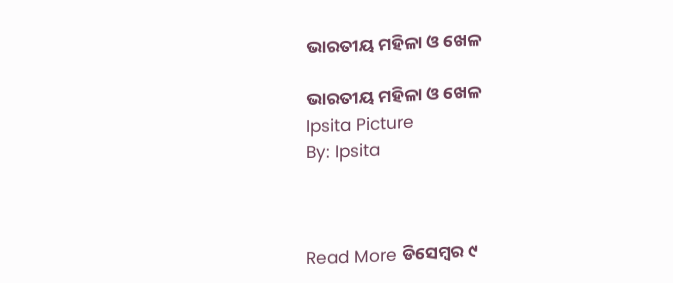ଭାରତୀୟ ମହିଳା ଓ ଖେଳ

ଭାରତୀୟ ମହିଳା ଓ ଖେଳ
Ipsita Picture
By: Ipsita



Read More ଡିସେମ୍ବର ୯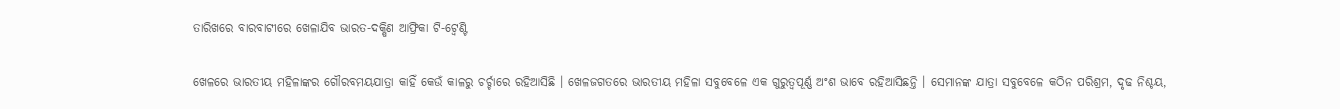ତାରିଖରେ ବାରବାଟୀରେ ଖେଳାଯିବ ଭାରତ-ଦକ୍ଷିଣ ଆଫ୍ରିକା ଟି-ଟ୍ୱେଣ୍ଟି

ଖେଳରେ ଭାରତୀୟ ମହିଳାଙ୍କର ଗୌରବମୟଯାତ୍ରା କାହିଁ କେଉଁ କାଳରୁ ଚର୍ଚ୍ଚାରେ ରହିଆସିଛି । ଖେଳଜଗତରେ ଭାରତୀୟ ମହିଳା ସବୁବେଳେ ଏକ ଗୁରୁତ୍ବପୂର୍ଣ୍ଣ ଅଂଶ ଭାବେ ରହିଆସିଛନ୍ତି । ସେମାନଙ୍କ ଯାତ୍ରା ସବୁବେଳେ କଠିନ ପରିଶ୍ରମ, ଦୃଢ ନିଶ୍ଚୟ,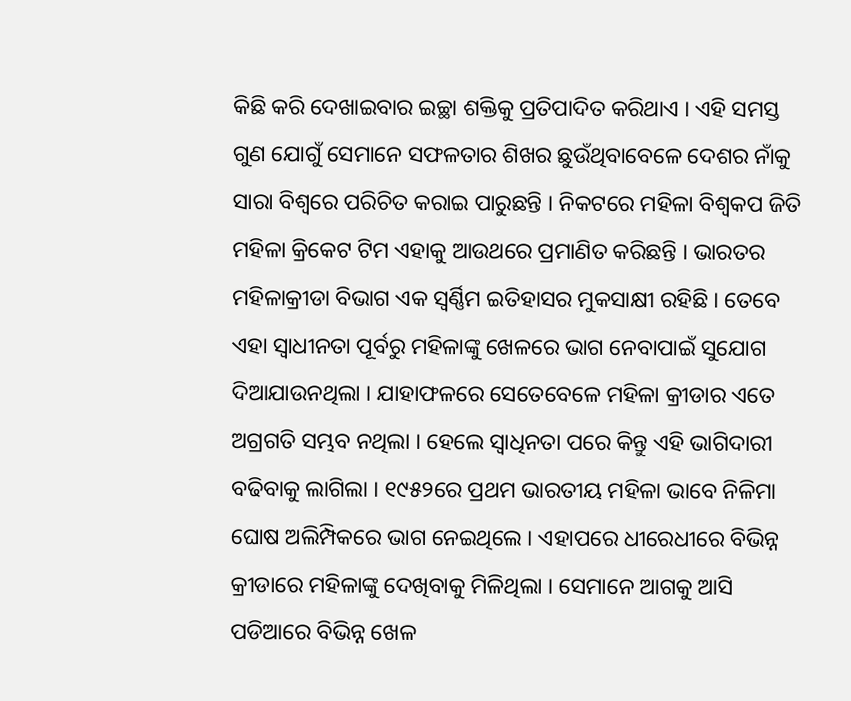କିଛି କରି ଦେଖାଇବାର ଇଚ୍ଛା ଶକ୍ତିକୁ ପ୍ରତିପାଦିତ କରିଥାଏ । ଏହି ସମସ୍ତ ଗୁଣ ଯୋଗୁଁ ସେମାନେ ସଫଳତାର ଶିଖର ଛୁଉଁଥିବାବେଳେ ଦେଶର ନାଁକୁ ସାରା ବିଶ୍ବରେ ପରିଚିତ କରାଇ ପାରୁଛନ୍ତି । ନିକଟରେ ମହିଳା ବିଶ୍ବକପ ଜିତି ମହିଳା କ୍ରିକେଟ ଟିମ ଏହାକୁ ଆଉଥରେ ପ୍ରମାଣିତ କରିଛନ୍ତି । ଭାରତର ମହିଳାକ୍ରୀଡା ବିଭାଗ ଏକ ସ୍ବର୍ଣ୍ଣିମ ଇତିହାସର ମୁକସାକ୍ଷୀ ରହିଛି । ତେବେ ଏହା ସ୍ବାଧୀନତା ପୂର୍ବରୁ ମହିଳାଙ୍କୁ ଖେଳରେ ଭାଗ ନେବାପାଇଁ ସୁଯୋଗ ଦିଆଯାଉନଥିଲା । ଯାହାଫଳରେ ସେତେବେଳେ ମହିଳା କ୍ରୀଡାର ଏତେ ଅଗ୍ରଗତି ସମ୍ଭବ ନଥିଲା । ହେଲେ ସ୍ବାଧିନତା ପରେ କିନ୍ତୁ ଏହି ଭାଗିଦାରୀ ବଢିବାକୁ ଲାଗିଲା । ୧୯୫୨ରେ ପ୍ରଥମ ଭାରତୀୟ ମହିଳା ଭାବେ ନିଳିମା ଘୋଷ ଅଲିମ୍ପିକରେ ଭାଗ ନେଇଥିଲେ । ଏହାପରେ ଧୀରେଧୀରେ ବିଭିନ୍ନ କ୍ରୀଡାରେ ମହିଳାଙ୍କୁ ଦେଖିବାକୁ ମିଳିଥିଲା । ସେମାନେ ଆଗକୁ ଆସି ପଡିଆରେ ବିଭିନ୍ନ ଖେଳ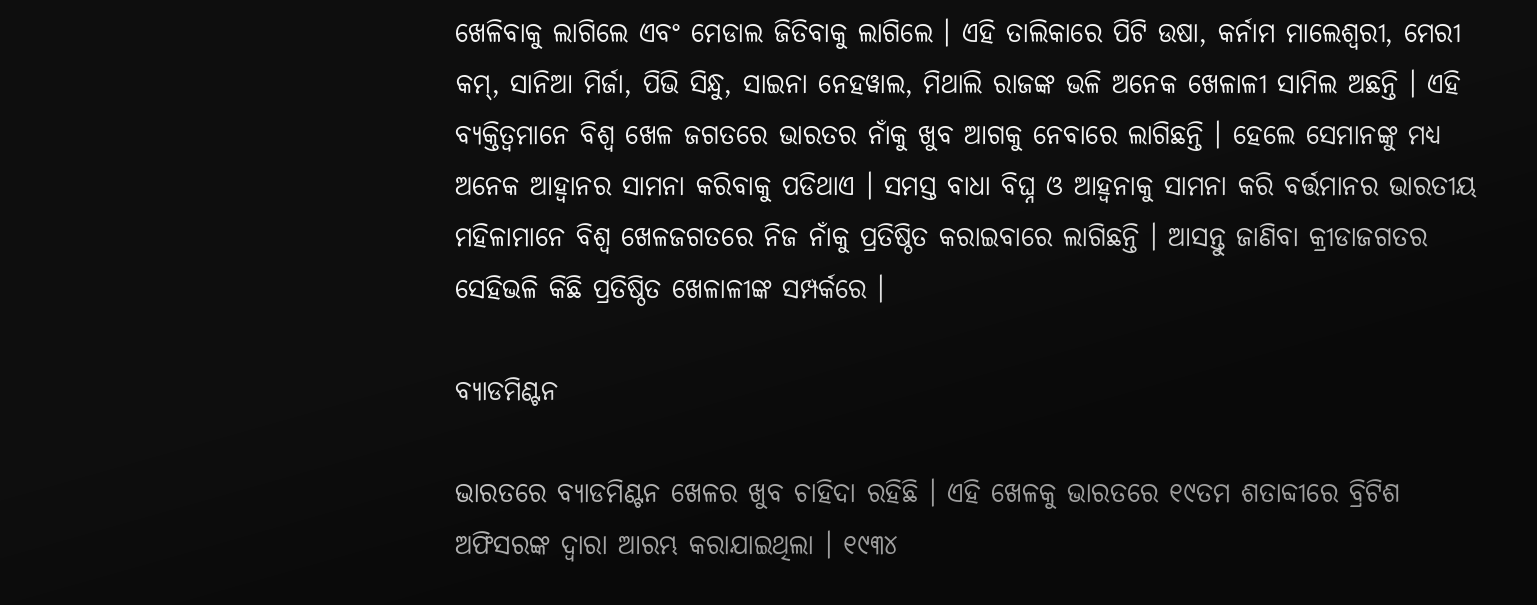ଖେଳିବାକୁ ଲାଗିଲେ ଏବଂ ମେଡାଲ ଜିତିବାକୁ ଲାଗିଲେ । ଏହି ତାଲିକାରେ ପିଟି ଉଷା, କର୍ନାମ ମାଲେଶ୍ବରୀ, ମେରୀ କମ୍, ସାନିଆ ମିର୍ଜା, ପିଭି ସିନ୍ଧୁ, ସାଇନା ନେହୱାଲ, ମିଥାଲି ରାଜଙ୍କ ଭଳି ଅନେକ ଖେଳାଳୀ ସାମିଲ ଅଛନ୍ତି । ଏହି ବ୍ୟକ୍ତିତ୍ବମାନେ ବିଶ୍ବ ଖେଳ ଜଗତରେ ଭାରତର ନାଁକୁ ଖୁବ ଆଗକୁ ନେବାରେ ଲାଗିଛନ୍ତି । ହେଲେ ସେମାନଙ୍କୁ ମଧ୍ୟ ଅନେକ ଆହ୍ବାନର ସାମନା କରିବାକୁ ପଡିଥାଏ । ସମସ୍ତ ବାଧା ବିଘ୍ନ ଓ ଆହ୍ବନାକୁ ସାମନା କରି ବର୍ତ୍ତମାନର ଭାରତୀୟ ମହିଳାମାନେ ବିଶ୍ବ ଖେଳଜଗତରେ ନିଜ ନାଁକୁ ପ୍ରତିଷ୍ଠିତ କରାଇବାରେ ଲାଗିଛନ୍ତି । ଆସନ୍ତୁ ଜାଣିବା କ୍ରୀଡାଜଗତର ସେହିଭଳି କିଛି ପ୍ରତିଷ୍ଠିତ ଖେଳାଳୀଙ୍କ ସମ୍ପର୍କରେ ।

ବ୍ୟାଡମିଣ୍ଟନ

ଭାରତରେ ବ୍ୟାଡମିଣ୍ଟନ ଖେଳର ଖୁବ ଚାହିଦା ରହିଛି । ଏହି ଖେଳକୁ ଭାରତରେ ୧୯ତମ ଶତାବ୍ଦୀରେ ବ୍ରିଟିଶ ଅଫିସରଙ୍କ ଦ୍ବାରା ଆରମ୍ଭ କରାଯାଇଥିଲା । ୧୯୩୪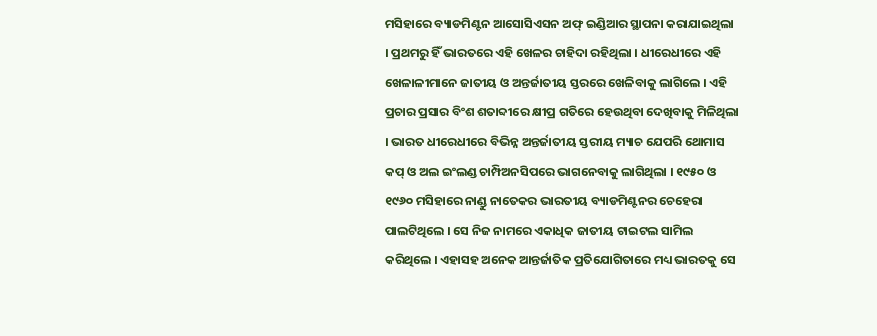ମସିହାରେ ବ୍ୟାଡମିଣ୍ଟନ ଆସୋସିଏସନ ଅଫ୍ ଇଣ୍ଡିଆର ସ୍ଥାପନା କରାଯାଇଥିଲା । ପ୍ରଥମରୁ ହିଁ ଭାରତରେ ଏହି ଖେଳର ଚାହିଦା ରହିଥିଲା । ଧୀରେଧୀରେ ଏହି ଖେଳାଳୀମାନେ ଜାତୀୟ ଓ ଅନ୍ତର୍ଜାତୀୟ ସ୍ତରରେ ଖେଳିବାକୁ ଲାଗିଲେ । ଏହି ପ୍ରଚାର ପ୍ରସାର ବିଂଶ ଶତାବ୍ଦୀରେ କ୍ଷୀପ୍ର ଗତିରେ ହେଉଥିବା ଦେଖିବାକୁ ମିଳିଥିଲା । ଭାରତ ଧୀରେଧୀରେ ବିଭିନ୍ନ ଅନ୍ତର୍ଜାତୀୟ ସ୍ତରୀୟ ମ୍ୟାଚ ଯେପରି ଥୋମାସ କପ୍ ଓ ଅଲ ଇଂଲଣ୍ଡ ଚାମ୍ପିଅନସିପରେ ଭାଗନେବାକୁ ଲାଗିଥିଲା । ୧୯୫୦ ଓ ୧୯୬୦ ମସିହାରେ ନାଣ୍ଡୁ ନାତେକର ଭାରତୀୟ ବ୍ୟାଡମିଣ୍ଟନର ଚେହେରା ପାଲଟିଥିଲେ । ସେ ନିଜ ନାମରେ ଏକାଧିକ ଜାତୀୟ ଟାଇଟଲ ସାମିଲ କରିଥିଲେ । ଏହାସହ ଅନେକ ଆନ୍ତର୍ଜାତିକ ପ୍ରତିଯୋଗିତାରେ ମଧ୍ୟ ଭାରତକୁ ସେ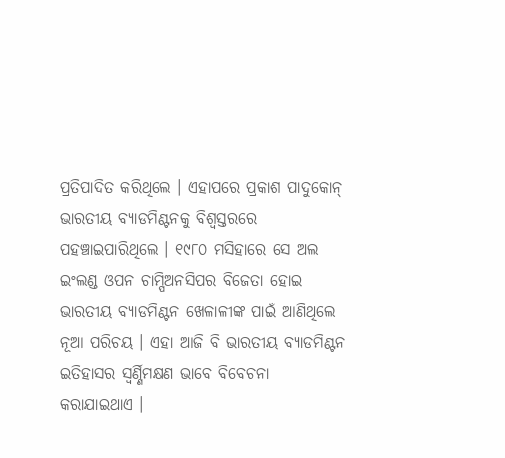ପ୍ରତିପାଦିତ କରିଥିଲେ । ଏହାପରେ ପ୍ରକାଶ ପାଦୁକୋନ୍ ଭାରତୀୟ ବ୍ୟାଡମିଣ୍ଟନକୁ ବିଶ୍ବସ୍ତରରେ ପହଞ୍ଚାଇପାରିଥିଲେ । ୧୯୮୦ ମସିହାରେ ସେ ଅଲ ଇଂଲଣ୍ଡ ଓପନ ଚାମ୍ପିଅନସିପର ବିଜେତା ହୋଇ ଭାରତୀୟ ବ୍ୟାଡମିଣ୍ଟନ ଖେଳାଳୀଙ୍କ ପାଇଁ ଆଣିଥିଲେ ନୂଆ ପରିଚୟ । ଏହା ଆଜି ବି ଭାରତୀୟ ବ୍ୟାଡମିଣ୍ଟନ ଇତିହାସର ସ୍ୱର୍ଣ୍ଣିମକ୍ଷଣ ଭାବେ ବିବେଚନା କରାଯାଇଥାଏ ।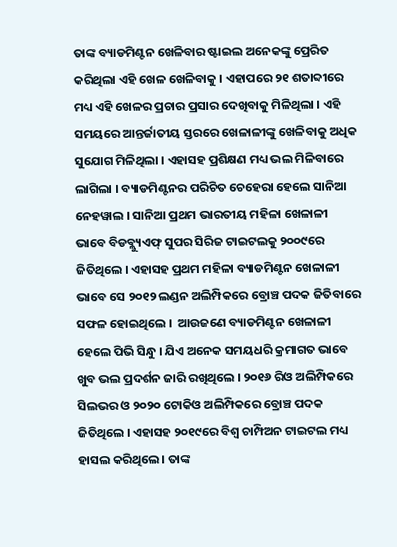ତାଙ୍କ ବ୍ୟାଡମିଣ୍ଟନ ଖେଳିବାର ଷ୍ଟାଇଲ ଅନେକଙ୍କୁ ପ୍ରେରିତ କରିଥିଲା ଏହି ଖେଳ ଖେଳିବାକୁ । ଏହାପରେ ୨୧ ଶତାବ୍ଦୀରେ ମଧ୍ୟ ଏହି ଖେଳର ପ୍ରଚାର ପ୍ରସାର ଦେଖିବାକୁ ମିଳିଥିଲା । ଏହି ସମୟରେ ଆନ୍ତର୍ଜାତୀୟ ସ୍ତରରେ ଖେଳାଳୀଙ୍କୁ ଖେଳିବାକୁ ଅଧିକ ସୁଯୋଗ ମିଳିଥିଲା । ଏହାସହ ପ୍ରଶିକ୍ଷଣ ମଧ୍ୟ ଭଲ ମିଳିବାରେ ଲାଗିଲା । ବ୍ୟାଡମିଣ୍ଟନର ପରିଚିତ ଚେହେରା ହେଲେ ସାନିଆ ନେହୱାଲ । ସାନିଆ ପ୍ରଥମ ଭାରତୀୟ ମହିଳା ଖେଳାଳୀ ଭାବେ ବିଡବ୍ଲ୍ୟୁଏଫ୍ ସୁପର ସିରିଜ ଟାଇଟଲକୁ ୨୦୦୯ରେ ଜିତିଥିଲେ । ଏହାସହ ପ୍ରଥମ ମହିଳା ବ୍ୟାଡମିଣ୍ଟନ ଖେଳାଳୀ ଭାବେ ସେ ୨୦୧୨ ଲଣ୍ଡନ ଅଲିମ୍ପିକରେ ବ୍ରୋଞ୍ଚ ପଦକ ଜିତିବାରେ ସଫଳ ହୋଇଥିଲେ ।  ଆଉଜଣେ ବ୍ୟାଡମିଣ୍ଟନ ଖେଳାଳୀ ହେଲେ ପିଭି ସିନ୍ଧୁ । ଯିଏ ଅନେକ ସମୟଧରି କ୍ରମାଗତ ଭାବେ ଖୁବ ଭଲ ପ୍ରଦର୍ଶନ ଜାରି ରଖିଥିଲେ । ୨୦୧୬ ରିଓ ଅଲିମ୍ପିକରେ ସିଲଭର ଓ ୨୦୨୦ ଟୋକିଓ ଅଲିମ୍ପିକରେ ବ୍ରୋଞ୍ଚ ପଦକ ଜିତିଥିଲେ । ଏହାସହ ୨୦୧୯ରେ ବିଶ୍ବ ଚାମ୍ପିଅନ ଟାଇଟଲ ମଧ୍ୟ ହାସଲ କରିଥିଲେ । ତାଙ୍କ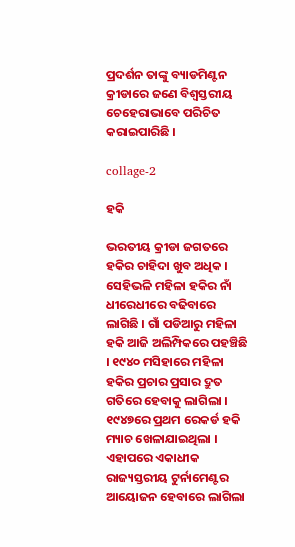ପ୍ରଦର୍ଶନ ତାଙ୍କୁ ବ୍ୟାଡମିଣ୍ଟନ କ୍ରୀଡାରେ ଜଣେ ବିଶ୍ବସ୍ତରୀୟ ଚେହେରାଭାବେ ପରିଚିତ କରାଇପାରିଛି ।

collage-2

ହକି

ଭରତୀୟ କ୍ରୀଡା ଜଗତରେ ହକିର ଚାହିଦା ଖୁବ ଅଧିକ । ସେହିଭଳି ମହିଳା ହକିର ନାଁ ଧୀରେଧୀରେ ବଢିବାରେ ଲାଗିଛି । ଗାଁ ପଡିଆରୁ ମହିଳା ହକି ଆଜି ଅଲିମ୍ପିକରେ ପହଞ୍ଚିଛି । ୧୯୪୦ ମସିହାରେ ମହିଳା ହକିର ପ୍ରଚାର ପ୍ରସାର ଦ୍ରୁତ ଗତିରେ ହେବାକୁ ଲାଗିଲା । ୧୯୪୭ରେ ପ୍ରଥମ ରେକର୍ଡ ହକି ମ୍ୟାଚ ଖେଳାଯାଇଥିଲା । ଏହାପରେ ଏକାଧୀକ ରାଜ୍ୟସ୍ତରୀୟ ଟୁର୍ନାମେଣ୍ଟର ଆୟୋଜନ ହେବାରେ ଲାଗିଲା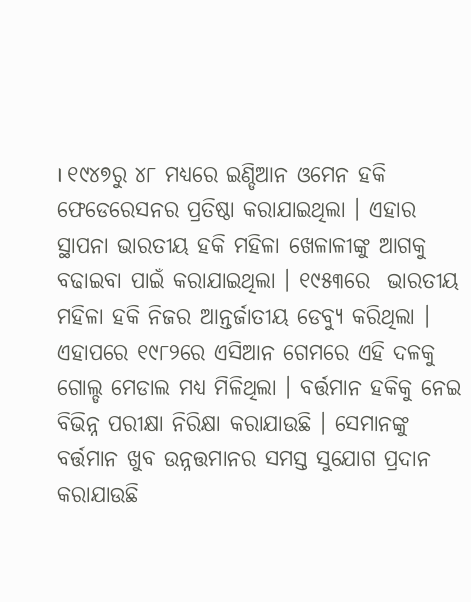। ୧୯୪୭ରୁ ୪୮ ମଧ୍ୟରେ ଇଣ୍ଡିଆନ ଓମେନ ହକି ଫେଡେରେସନର ପ୍ରତିଷ୍ଠା କରାଯାଇଥିଲା । ଏହାର ସ୍ଥାପନା ଭାରତୀୟ ହକି ମହିଳା ଖେଳାଳୀଙ୍କୁ ଆଗକୁ ବଢାଇବା ପାଇଁ କରାଯାଇଥିଲା । ୧୯୫୩ରେ  ଭାରତୀୟ ମହିଳା ହକି ନିଜର ଆନ୍ତର୍ଜାତୀୟ ଡେବ୍ୟୁ କରିଥିଲା । ଏହାପରେ ୧୯୮୨ରେ ଏସିଆନ ଗେମରେ ଏହି ଦଳକୁ ଗୋଲ୍ଡ ମେଡାଲ ମଧ୍ୟ ମିଳିଥିଲା । ବର୍ତ୍ତମାନ ହକିକୁ ନେଇ ବିଭିନ୍ନ ପରୀକ୍ଷା ନିରିକ୍ଷା କରାଯାଉଛି । ସେମାନଙ୍କୁ ବର୍ତ୍ତମାନ ଖୁବ ଉନ୍ନତ୍ତମାନର ସମସ୍ତ ସୁଯୋଗ ପ୍ରଦାନ କରାଯାଉଛି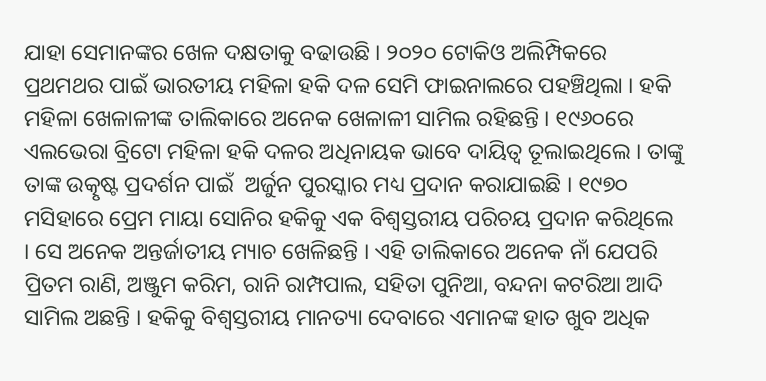ଯାହା ସେମାନଙ୍କର ଖେଳ ଦକ୍ଷତାକୁ ବଢାଉଛି । ୨୦୨୦ ଟୋକିଓ ଅଲିମ୍ପିକରେ ପ୍ରଥମଥର ପାଇଁ ଭାରତୀୟ ମହିଳା ହକି ଦଳ ସେମି ଫାଇନାଲରେ ପହଞ୍ଚିଥିଲା । ହକି ମହିଳା ଖେଳାଳୀଙ୍କ ତାଲିକାରେ ଅନେକ ଖେଳାଳୀ ସାମିଲ ରହିଛନ୍ତି । ୧୯୬୦ରେ ଏଲଭେରା ବ୍ରିଟୋ ମହିଳା ହକି ଦଳର ଅଧିନାୟକ ଭାବେ ଦାୟିତ୍ବ ତୂଲାଇଥିଲେ । ତାଙ୍କୁ ତାଙ୍କ ଉତ୍କୃଷ୍ଟ ପ୍ରଦର୍ଶନ ପାଇଁ  ଅର୍ଜୁନ ପୁରସ୍କାର ମଧ୍ୟ ପ୍ରଦାନ କରାଯାଇଛି । ୧୯୭୦ ମସିହାରେ ପ୍ରେମ ମାୟା ସୋନିର ହକିକୁ ଏକ ବିଶ୍ବସ୍ତରୀୟ ପରିଚୟ ପ୍ରଦାନ କରିଥିଲେ । ସେ ଅନେକ ଅନ୍ତର୍ଜାତୀୟ ମ୍ୟାଚ ଖେଳିଛନ୍ତି । ଏହି ତାଲିକାରେ ଅନେକ ନାଁ ଯେପରି ପ୍ରିତମ ରାଣି, ଅଞ୍ଜୁମ କରିମ, ରାନି ରାମ୍ପପାଲ, ସହିତା ପୁନିଆ, ବନ୍ଦନା କଟରିଆ ଆଦି ସାମିଲ ଅଛନ୍ତି । ହକିକୁ ବିଶ୍ବସ୍ତରୀୟ ମାନତ୍ୟା ଦେବାରେ ଏମାନଙ୍କ ହାତ ଖୁବ ଅଧିକ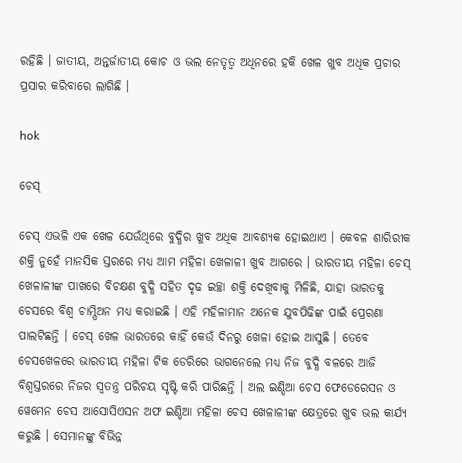ରହିଛି । ଜାତୀୟ, ଅନ୍ତର୍ଜାତୀୟ କୋଚ ଓ ଭଲ ନେତୃତ୍ବ ଅଧିନରେ ହକି ଖେଳ ଖୁବ ଅଧିକ ପ୍ରଚାର ପ୍ରସାର କରିବାରେ ଲାଗିଛି ।

hok

ଚେସ୍

ଚେସ୍ ଏଭଳି ଏକ ଖେଳ ଯେଉଁଥିରେ ବୁଦ୍ଧିର ଖୁବ ଅଧିକ ଆବଶ୍ୟକ ହୋଇଥାଏ । କେବଳ ଶାରିରୀକ ଶକ୍ତି ନୁହେଁ ମାନସିକ ସ୍ତରରେ ମଧ୍ୟ ଆମ ମହିଳା ଖେଳାଳୀ ଖୁବ ଆଗରେ । ଭାରତୀୟ ମହିଳା ଚେସ୍ ଖେଳାଳୀଙ୍କ ପାଖରେ ବିଚକ୍ଷଣ ବୁଦ୍ଧି ସହିତ ଦୃଢ ଇଚ୍ଛା ଶକ୍ତି ଦେଖିବାକୁ ମିଳିଛି, ଯାହା ଭାରତକୁ ଚେସରେ ବିଶ୍ବ ଚାମ୍ପିଅନ ମଧ୍ୟ କରାଇଛି । ଏହି ମହିଳାମାନ ଅନେକ ଯୁବପିଢିଙ୍କ ପାଇଁ ପ୍ରେରଣା ପାଲଟିଛନ୍ତି । ଚେସ୍ ଖେଳ ଭାରତରେ କାହିଁ କେଉଁ ଦିନରୁ ଖେଳା ହୋଇ ଆସୁଛି । ତେବେ ଚେସଖେଳରେ ଭାରତୀୟ ମହିଳା ଟିକ ଡେରିରେ ଭାଗନେଲେ ମଧ୍ୟ ନିଜ ବୁଦ୍ଧି ବଳରେ ଆଜି ବିଶ୍ବସ୍ତରରେ ନିଜର ସ୍ବତନ୍ତ୍ର ପରିଚୟ ସୃଷ୍ଟି କରି ପାରିଛନ୍ତି । ଅଲ ଇଣ୍ଡିଆ ଚେସ ଫେଡେରେସନ ଓ ୱେମେନ ଚେସ ଆସୋସିଏସନ ଅଫ ଇଣ୍ଡିଆ ମହିଳା ଚେସ ଖେଳାଳୀଙ୍କ କ୍ଷେତ୍ରରେ ଖୁବ ଭଲ କାର୍ଯ୍ୟ କରୁଛି । ସେମାନଙ୍କୁ ବିଭିନ୍ନ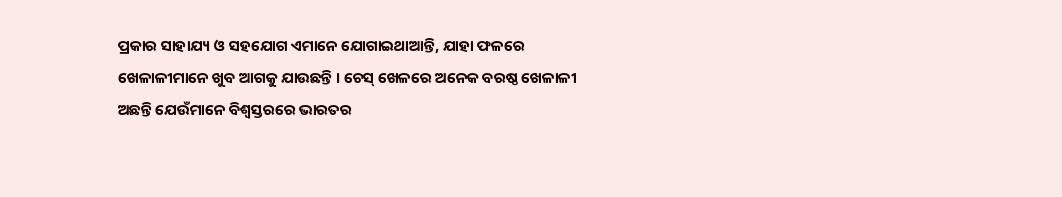ପ୍ରକାର ସାହାଯ୍ୟ ଓ ସହଯୋଗ ଏମାନେ ଯୋଗାଇଥାଆନ୍ତି, ଯାହା ଫଳରେ ଖେଳାଳୀମାନେ ଖୁବ ଆଗକୁ ଯାଉଛନ୍ତି । ଚେସ୍ ଖେଳରେ ଅନେକ ବରଷ୍ଠ ଖେଳାଳୀ ଅଛନ୍ତି ଯେଉଁମାନେ ବିଶ୍ବସ୍ତରରେ ଭାରତର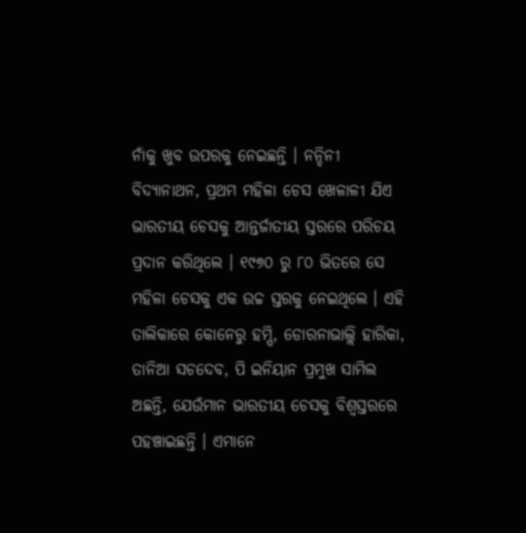ନାଁକୁ ଖୁବ ଉପରକୁ ନେଇଛନ୍ତି । ନନ୍ଦିନୀ ବିଦ୍ୟାନାଥନ, ପ୍ରଥମ ମହିଳା ଚେସ ଖେଳାଳୀ ଯିଏ ଭାରତୀୟ ଚେସକୁ ଆନ୍ତର୍ଜାତୀୟ ସ୍ତରରେ ପରିଚୟ ପ୍ରଦାନ କରିଥିଲେ । ୧୯୭୦ ରୁ ୮୦ ଭିତରେ ସେ ମହିଳା ଚେସକୁ ଏକ ଉଚ୍ଚ ସ୍ତରକୁ ନେଇଥିଲେ । ଏହି ତାଲିକାରେ କୋନେରୁ ହମ୍ପି, ଡୋରନାଭାଲ୍ଲି ହାରିକା, ତାନିଆ ସଚଦେବ, ପି ଇନିୟାନ ପ୍ରମୁଖ ସାମିଲ ଅଛନ୍ତି, ଯେଉଁମାନ ଭାରତୀୟ ଚେସକୁ ବିଶ୍ବସ୍ତରରେ ପହଞ୍ଚାଇଛନ୍ତି । ଏମାନେ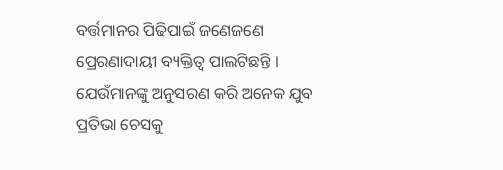ବର୍ତ୍ତମାନର ପିଢିପାଇଁ ଜଣେଜଣେ ପ୍ରେରଣାଦାୟୀ ବ୍ୟକ୍ତିତ୍ବ ପାଲଟିଛନ୍ତି । ଯେଉଁମାନଙ୍କୁ ଅନୁସରଣ କରି ଅନେକ ଯୁବ ପ୍ରତିଭା ଚେସକୁ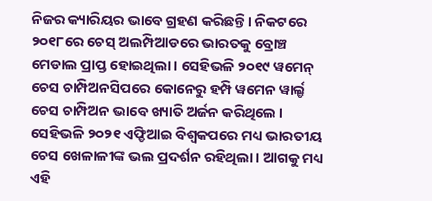ନିଜର କ୍ୟାରିୟର ଭାବେ ଗ୍ରହଣ କରିଛନ୍ତି । ନିକଟରେ ୨୦୧୮ରେ ଚେସ୍ ଅଲମ୍ପିଆଡରେ ଭାରତକୁ ବ୍ରୋଞ୍ଚ ମେଡାଲ ପ୍ରାପ୍ତ ହୋଇଥିଲା । ସେହିଭଳି ୨୦୧୯ ୱମେନ୍ ଚେସ ଚାମ୍ପିଅନସିପରେ କୋନେରୁ ହମ୍ପି ୱମେନ ୱାର୍ଲ୍ଡ ଚେସ ଚାମ୍ପିଅନ ଭାବେ ଖ୍ୟାତି ଅର୍ଜନ କରିଥିଲେ । ସେହିଭଳି ୨୦୨୧ ଏଫ୍ଡିଆଇ ବିଶ୍ବକପରେ ମଧ୍ୟ ଭାରତୀୟ ଚେସ ଖେଳାଳୀଙ୍କ ଭଲ ପ୍ରଦର୍ଶନ ରହିଥିଲା । ଆଗକୁ ମଧ୍ୟ ଏହି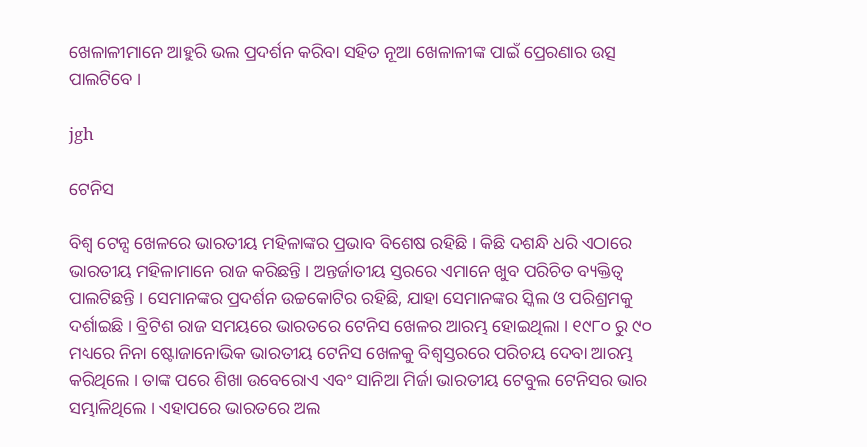ଖେଳାଳୀମାନେ ଆହୁରି ଭଲ ପ୍ରଦର୍ଶନ କରିବା ସହିତ ନୂଆ ଖେଳାଳୀଙ୍କ ପାଇଁ ପ୍ରେରଣାର ଉତ୍ସ ପାଲଟିବେ ।

jgh

ଟେନିସ

ବିଶ୍ବ ଟେନ୍ସ ଖେଳରେ ଭାରତୀୟ ମହିଳାଙ୍କର ପ୍ରଭାବ ବିଶେଷ ରହିଛି । କିଛି ଦଶନ୍ଧି ଧରି ଏଠାରେ ଭାରତୀୟ ମହିଳାମାନେ ରାଜ କରିଛନ୍ତି । ଅନ୍ତର୍ଜାତୀୟ ସ୍ତରରେ ଏମାନେ ଖୁବ ପରିଚିତ ବ୍ୟକ୍ତିତ୍ବ ପାଲଟିଛନ୍ତି । ସେମାନଙ୍କର ପ୍ରଦର୍ଶନ ଉଚ୍ଚକୋଟିର ରହିଛି, ଯାହା ସେମାନଙ୍କର ସ୍କିଲ ଓ ପରିଶ୍ରମକୁ ଦର୍ଶାଇଛି । ବ୍ରିଟିଶ ରାଜ ସମୟରେ ଭାରତରେ ଟେନିସ ଖେଳର ଆରମ୍ଭ ହୋଇଥିଲା । ୧୯୮୦ ରୁ ୯୦ ମଧ୍ୟରେ ନିନା ଷ୍ଟୋଜାନୋଭିକ ଭାରତୀୟ ଟେନିସ ଖେଳକୁ ବିଶ୍ବସ୍ତରରେ ପରିଚୟ ଦେବା ଆରମ୍ଭ କରିଥିଲେ । ତାଙ୍କ ପରେ ଶିଖା ଉବେରୋଏ ଏବଂ ସାନିଆ ମିର୍ଜା ଭାରତୀୟ ଟେବୁଲ ଟେନିସର ଭାର ସମ୍ଭାଳିଥିଲେ । ଏହାପରେ ଭାରତରେ ଅଲ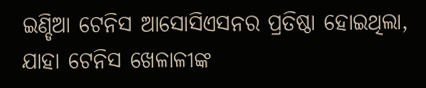ଇଣ୍ଡିଆ ଟେନିସ ଆସୋସିଏସନର ପ୍ରତିଷ୍ଠା ହୋଇଥିଲା, ଯାହା ଟେନିସ ଖେଳାଳୀଙ୍କ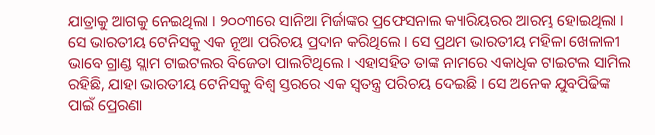ଯାତ୍ରାକୁ ଆଗକୁ ନେଇଥିଲା । ୨୦୦୩ରେ ସାନିଆ ମିର୍ଜାଙ୍କର ପ୍ରଫେସନାଲ କ୍ୟାରିୟରର ଆରମ୍ଭ ହୋଇଥିଲା । ସେ ଭାରତୀୟ ଟେନିସକୁ ଏକ ନୂଆ ପରିଚୟ ପ୍ରଦାନ କରିଥିଲେ । ସେ ପ୍ରଥମ ଭାରତୀୟ ମହିଳା ଖେଳାଳୀ ଭାବେ ଗ୍ରାଣ୍ଡ ସ୍ଲାମ ଟାଇଟଲର ବିଜେତା ପାଲଟିଥିଲେ । ଏହାସହିତ ତାଙ୍କ ନାମରେ ଏକାଧିକ ଟାଇଟଲ ସାମିଲ ରହିଛି, ଯାହା ଭାରତୀୟ ଟେନିସକୁ ବିଶ୍ବ ସ୍ତରରେ ଏକ ସ୍ବତନ୍ତ୍ର ପରିଚୟ ଦେଇଛି । ସେ ଅନେକ ଯୁବପିଢିଙ୍କ ପାଇଁ ପ୍ରେରଣା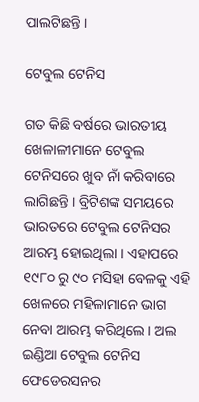ପାଲଟିଛନ୍ତି ।

ଟେବୁଲ ଟେନିସ

ଗତ କିଛି ବର୍ଷରେ ଭାରତୀୟ ଖେଳାଳୀମାନେ ଟେବୁଲ ଟେନିସରେ ଖୁବ ନାଁ କରିବାରେ ଲାଗିଛନ୍ତି । ବ୍ରିଟିଶଙ୍କ ସମୟରେ ଭାରତରେ ଟେବୁଲ ଟେନିସର ଆରମ୍ଭ ହୋଇଥିଲା । ଏହାପରେ ୧୯୮୦ ରୁ ୯୦ ମସିହା ବେଳକୁ ଏହି ଖେଳରେ ମହିଳାମାନେ ଭାଗ ନେବା ଆରମ୍ଭ କରିଥିଲେ । ଅଲ ଇଣ୍ଡିଆ ଟେବୁଲ ଟେନିସ ଫେଡେରସନର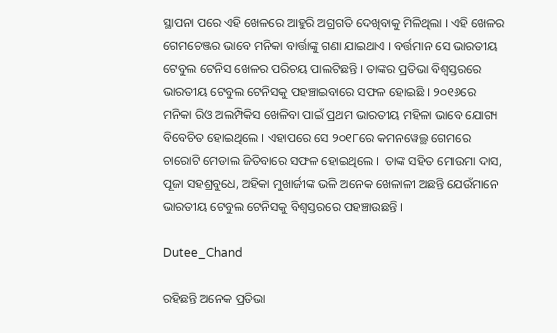ସ୍ଥାପନା ପରେ ଏହି ଖେଳରେ ଆହୁରି ଅଗ୍ରଗତି ଦେଖିବାକୁ ମିଳିଥିଲା । ଏହି ଖେଳର ଗେମଚେଞ୍ଜର ଭାବେ ମନିକା ବାର୍ତ୍ତାଙ୍କୁ ଗଣା ଯାଇଥାଏ । ବର୍ତ୍ତମାନ ସେ ଭାରତୀୟ ଟେବୁଲ ଟେନିସ ଖେଳର ପରିଚୟ ପାଲଟିଛନ୍ତି । ତାଙ୍କର ପ୍ରତିଭା ବିଶ୍ବସ୍ତରରେ ଭାରତୀୟ ଟେବୁଲ ଟେନିସକୁ ପହଞ୍ଚାଇବାରେ ସଫଳ ହୋଇଛି । ୨୦୧୬ରେ ମନିକା ରିଓ ଅଲମ୍ପିକିସ ଖେଳିବା ପାଇଁ ପ୍ରଥମ ଭାରତୀୟ ମହିଳା ଭାବେ ଯୋଗ୍ୟ ବିବେଚିତ ହୋଇଥିଲେ । ଏହାପରେ ସେ ୨୦୧୮ରେ କମନୱେଲ୍ଥ ଗେମରେ ଚାରୋଟି ମେଡାଲ ଜିତିବାରେ ସଫଳ ହୋଇଥିଲେ ।  ତାଙ୍କ ସହିତ ମୋଉମା ଦାସ, ପୂଜା ସହଶ୍ରବୁଧେ, ଅହିକା ମୁଖାର୍ଜୀଙ୍କ ଭଳି ଅନେକ ଖେଳାଳୀ ଅଛନ୍ତି ଯେଉଁମାନେ ଭାରତୀୟ ଟେବୁଲ ଟେନିସକୁ ବିଶ୍ବସ୍ତରରେ ପହଞ୍ଚାଉଛନ୍ତି ।

Dutee_Chand

ରହିଛନ୍ତି ଅନେକ ପ୍ରତିଭା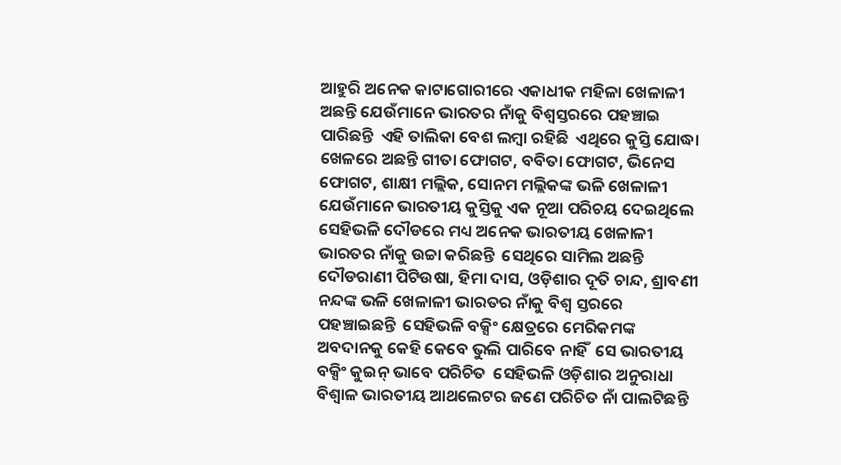ଆହୁରି ଅନେକ କାଟାଗୋରୀରେ ଏକାଧୀକ ମହିଳା ଖେଳାଳୀ ଅଛନ୍ତି ଯେଉଁମାନେ ଭାରତର ନାଁକୁ ବିଶ୍ବସ୍ତରରେ ପହଞ୍ଚାଇ ପାରିଛନ୍ତି  ଏହି ତାଲିକା ବେଶ ଲମ୍ବା ରହିଛି  ଏଥିରେ କୁସ୍ତି ଯୋଦ୍ଧା ଖେଳରେ ଅଛନ୍ତି ଗୀତା ଫୋଗଟ, ବବିତା ଫୋଗଟ, ଭିନେସ ଫୋଗଟ, ଶାକ୍ଷୀ ମଲ୍ଲିକ, ସୋନମ ମଲ୍ଲିକଙ୍କ ଭଳି ଖେଳାଳୀ ଯେଉଁମାନେ ଭାରତୀୟ କୁସ୍ତିକୁ ଏକ ନୂଆ ପରିଚୟ ଦେଇଥିଲେ  ସେହିଭଳି ଦୌଡରେ ମଧ୍ୟ ଅନେକ ଭାରତୀୟ ଖେଳାଳୀ ଭାରତର ନାଁକୁ ଉଚ୍ଚା କରିଛନ୍ତି  ସେଥିରେ ସାମିଲ ଅଛନ୍ତି ଦୌଡରାଣୀ ପିଟିଉଷା, ହିମା ଦାସ, ଓଡ଼ିଶାର ଦୂତି ଚାନ୍ଦ, ଶ୍ରାବଣୀ ନନ୍ଦଙ୍କ ଭଳି ଖେଳାଳୀ ଭାରତର ନାଁକୁ ବିଶ୍ବ ସ୍ତରରେ ପହଞ୍ଚାଇଛନ୍ତି  ସେହିଭଳି ବକ୍ସିଂ କ୍ଷେତ୍ରରେ ମେରିକମଙ୍କ ଅବଦାନକୁ କେହି କେବେ ଭୁଲି ପାରିବେ ନାହିଁ  ସେ ଭାରତୀୟ ବକ୍ସିଂ କୁଇନ୍ ଭାବେ ପରିଚିତ  ସେହିଭଳି ଓଡ଼ିଶାର ଅନୁରାଧା ବିଶ୍ବାଳ ଭାରତୀୟ ଆଥଲେଟର ଜଣେ ପରିଚିତ ନାଁ ପାଲଟିଛନ୍ତି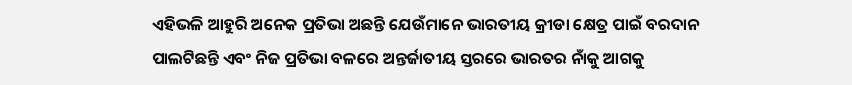ଏହିଭଳି ଆହୁରି ଅନେକ ପ୍ରତିଭା ଅଛନ୍ତି ଯେଉଁମାନେ ଭାରତୀୟ କ୍ରୀଡା କ୍ଷେତ୍ର ପାଇଁ ବରଦାନ ପାଲଟିଛନ୍ତି ଏବଂ ନିଜ ପ୍ରତିଭା ବଳରେ ଅନ୍ତର୍ଜାତୀୟ ସ୍ତରରେ ଭାରତର ନାଁକୁ ଆଗକୁ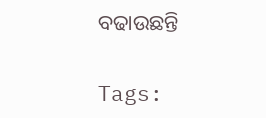ବଢାଉଛନ୍ତି

Tags: